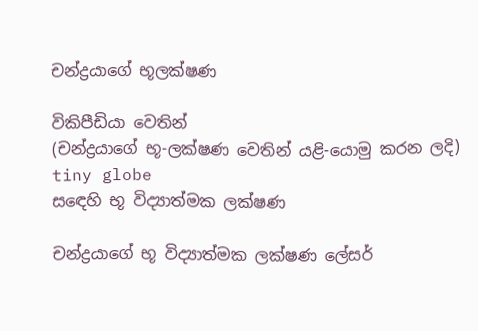චන්ද්‍රයාගේ භූලක්ෂණ

විකිපීඩියා වෙතින්
(චන්ද්‍රයාගේ භූ-ලක්ෂණ වෙතින් යළි-යොමු කරන ලදි)
tiny globe
සඳෙහි භූ විද්‍යාත්මක ලක්ෂණ

චන්ද්‍රයාගේ භූ විද්‍යාත්මක ලක්ෂණ ලේසර්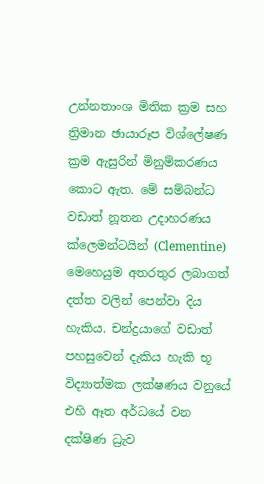උන්නතාංශ මිතික ක්‍රම සහ ත්‍රිමාන ඡායාරූප විශ්ලේෂණ ක්‍රම ඇසුරින් මිනුම්කරණය කොට ඇත. මේ සම්බන්ධ වඩාත් නූතන උදාහරණය ක්ලෙමන්ටයින් (Clementine) මෙහෙයුම අතරතුර ලබාගත් දත්ත වලින් පෙන්වා දිය හැකිය. චන්ද්‍රයාගේ වඩාත් පහසුවෙන් දැකිය හැකි භූ විද්‍යාත්මක ලක්ෂණය වනුයේ එහි ඈත අර්ධයේ වන දක්ෂිණ ධ්‍රැව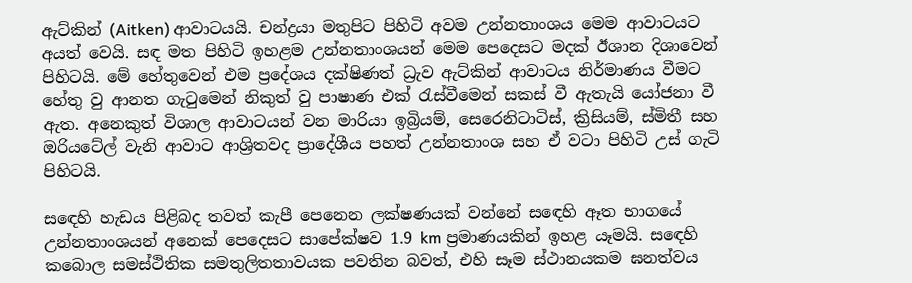ඇට්කින් (Aitken) ආවාටයයි. චන්ද්‍රයා මතුපිට පිහිටි අවම උන්නතාංශය මෙම ආවාටයට අයත් වෙයි. සඳ මත පිහිටි ඉහළම උන්නතාංශයන් මෙම පෙදෙසට මදක් ඊශාන දිශාවෙන් පිහිටයි. මේ හේතුවෙන් එම ප්‍රදේශය දක්ෂිණත් ධ්‍රැව ඇට්කින් ආවාටය නිර්මාණය වීමට හේතු වු ආනත ගැටුමෙන් නිකුත් වු පාෂාණ එක් රැස්වීමෙන් සකස් වී ඇතැයි යෝජනා වී ඇත. අනෙකුත් විශාල ආවාටයන් වන මාරියා ඉබ්‍රියම්, සෙරෙනිටාටිස්, ක්‍රිසියම්, ස්මිතී සහ ඔරියටේල් වැනි ආවාට ආශ්‍රිතවද ප්‍රාදේශීය පහත් උන්නතාංශ සහ ඒ වටා පිහිටි උස් ගැටි පිහිටයි.

සඳෙහි හැඩය පිළිබද තවත් කැපී පෙනෙන ලක්ෂණයක් වන්නේ සඳෙහි ඈත භාගයේ උන්නතාංශයන් අනෙක් පෙදෙසට සාපේක්ෂව 1.9 km ප්‍රමාණයකින් ඉහළ යෑමයි. සඳෙහි කබොල සමස්ථිතික සමතුලිතතාවයක පවතින බවත්, එහි සෑම ස්ථානයකම ඝනත්වය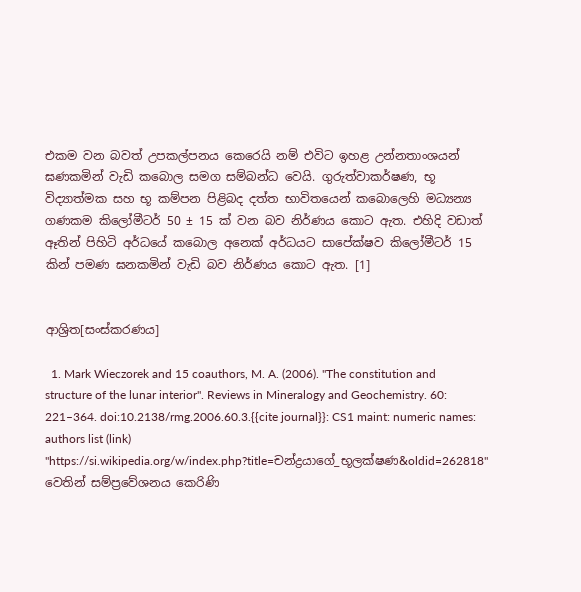එකම වන බවත් උපකල්පනය කෙරෙයි නම් එවිට ඉහළ උන්නතාංශයන් ඝණකමින් වැඩි කබොල සමග සම්බන්ධ වෙයි. ගුරුත්වාකර්ෂණ, භූ විද්‍යාත්මක සහ භූ කම්පන පිළිබද දත්ත භාවිතයෙන් කබොලෙහි මධ්‍යන්‍ය ගණකම කිලෝමීටර් 50 ± 15 ක් වන බව නිර්ණය කොට ඇත. එහිදි වඩාත් ඈතින් පිහිටි අර්ධයේ කබොල අනෙක් අර්ධයට සාපේක්ෂව කිලෝමීටර් 15 කින් පමණ ඝනකමින් වැඩි බව නිර්ණය කොට ඇත. [1]


ආශ්‍රිත[සංස්කරණය]

  1. Mark Wieczorek and 15 coauthors, M. A. (2006). "The constitution and structure of the lunar interior". Reviews in Mineralogy and Geochemistry. 60: 221–364. doi:10.2138/rmg.2006.60.3.{{cite journal}}: CS1 maint: numeric names: authors list (link)
"https://si.wikipedia.org/w/index.php?title=චන්ද්‍රයාගේ_භූලක්ෂණ&oldid=262818" වෙතින් සම්ප්‍රවේශනය කෙරිණි